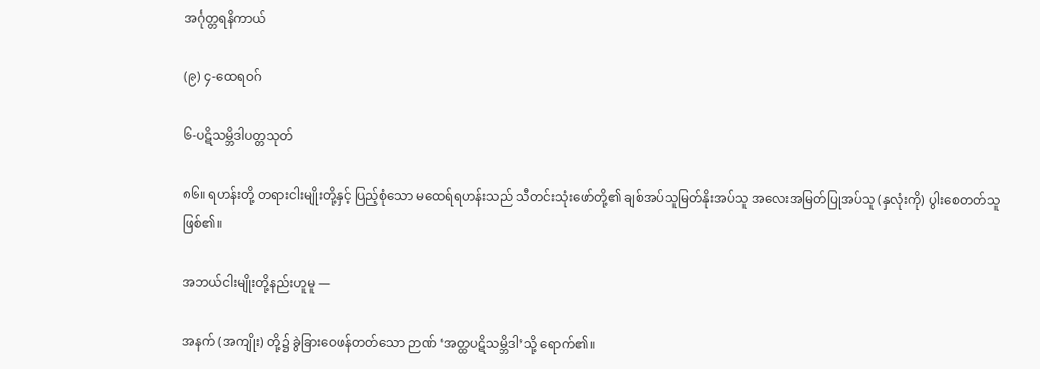အင်္ဂုတ္တရနိကာယ်

(၉) ၄-ထေရဝဂ်

၆-ပဋိသမ္ဘိဒါပတ္တသုတ်

၈၆။ ရဟန်းတို့ တရားငါးမျိုးတို့နှင့် ပြည့်စုံသော မထေရ်ရဟန်းသည် သီတင်းသုံးဖော်တို့၏ ချစ်အပ်သူမြတ်နိုးအပ်သူ အလေးအမြတ်ပြုအပ်သူ (နှလုံးကို) ပွါးစေတတ်သူ ဖြစ်၏။

အဘယ်ငါးမျိုးတို့နည်းဟူမူ —

အနက် (အကျိုး) တို့၌ ခွဲခြားဝေဖန်တတ်သော ဉာဏ် ‘အတ္ထပဋိသမ္ဘိဒါ’သို့ ရောက်၏။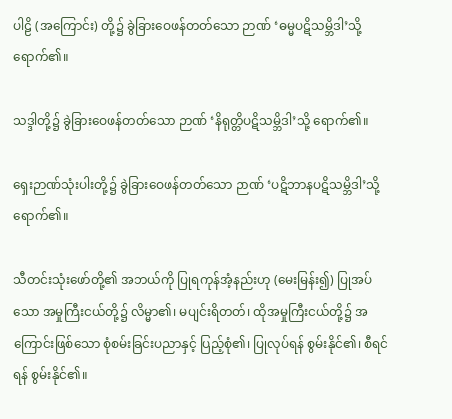ပါဠိ (အကြောင်း) တို့၌ ခွဲခြားဝေဖန်တတ်သော ဉာဏ် ‘ဓမ္မပဋိသမ္ဘိဒါ’သို့ ရောက်၏။

သဒ္ဒါတို့၌ ခွဲခြားဝေဖန်တတ်သော ဉာဏ် ‘နိရုတ္တိပဋိသမ္ဘိဒါ’သို့ ရောက်၏။

ရှေးဉာဏ်သုံးပါးတို့၌ ခွဲခြားဝေဖန်တတ်သော ဉာဏ် ‘ပဋိဘာနပဋိသမ္ဘိဒါ’သို့ ရောက်၏။

သီတင်းသုံးဖော်တို့၏ အဘယ်ကို ပြုရကုန်အံ့နည်းဟု (မေးမြန်း၍) ပြုအပ်သော အမှုကြီးငယ်တို့၌ လိမ္မာ၏၊ မပျင်းရိတတ်၊ ထိုအမှုကြီးငယ်တို့၌ အကြောင်းဖြစ်သော စုံစမ်းခြင်းပညာနှင့် ပြည့်စုံ၏၊ ပြုလုပ်ရန် စွမ်းနိုင်၏၊ စီရင်ရန် စွမ်းနိုင်၏။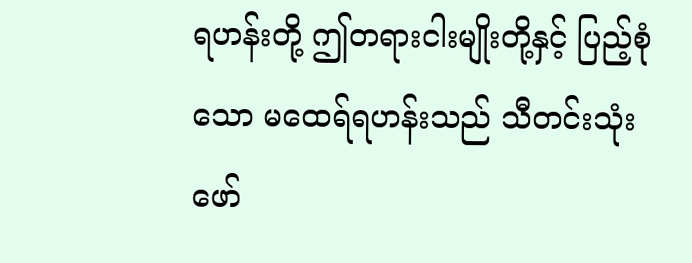ရဟန်းတို့ ဤတရားငါးမျိုးတို့နှင့် ပြည့်စုံသော မထေရ်ရဟန်းသည် သီတင်းသုံးဖော်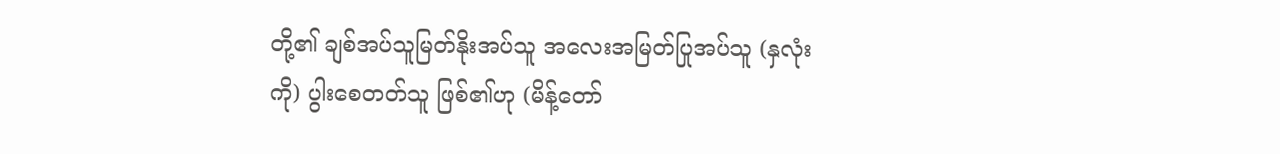တို့၏ ချစ်အပ်သူမြတ်နိုးအပ်သူ အလေးအမြတ်ပြုအပ်သူ (နှလုံးကို) ပွါးစေတတ်သူ ဖြစ်၏ဟု (မိန့်တော်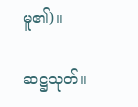မူ၏)။

ဆဋ္ဌသုတ်။